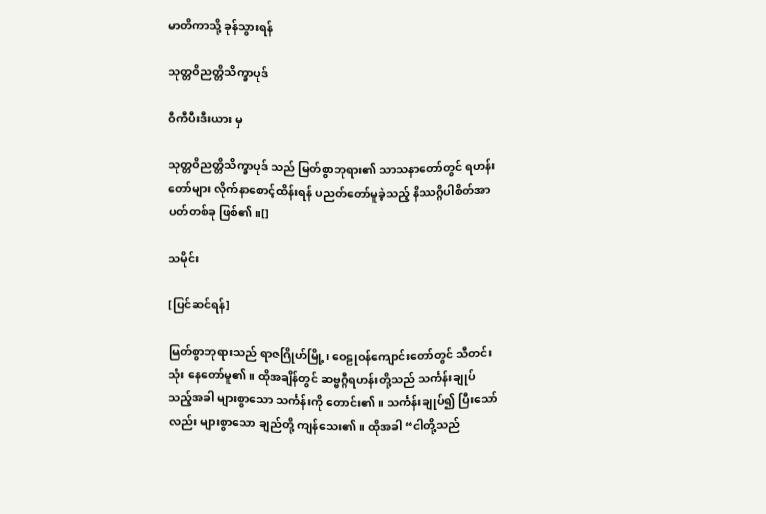မာတိကာသို့ ခုန်သွားရန်

သုတ္တဝိညတ္တိသိက္ခာပုဒ်

ဝီကီပီးဒီးယား မှ

သုတ္တဝိညတ္တိသိက္ခာပုဒ် သည် မြတ်စွာဘုရား၏ သာသနာတော်တွင် ရဟန်းတော်များ လိုက်နာစောင့်ထိန်းရန် ပညတ်တော်မူခဲ့သည့် နိဿဂ္ဂိပါစိတ်အာပတ်တစ်ခု ဖြစ်၏။[]

သမိုင်း

[ပြင်ဆင်ရန်]

မြတ်စွာဘုရားသည် ရာဇဂြိုဟ်မြို့၊ ဝေဠုဝန်ကျောင်းတော်တွင် သီတင်းသုံး နေတော်မူ၏။ ထိုအချိန်တွင် ဆဗ္ဗဂ္ဂီရဟန်းတို့သည် သင်္ကန်းချုပ်သည့်အခါ များစွာသော သင်္ကန်းကို တောင်း၏။ သင်္ကန်းချုပ်၍ ပြီးသော်လည်း များစွာသော ချည်တို့ ကျန်သေး၏။ ထိုအခါ “ငါတို့သည်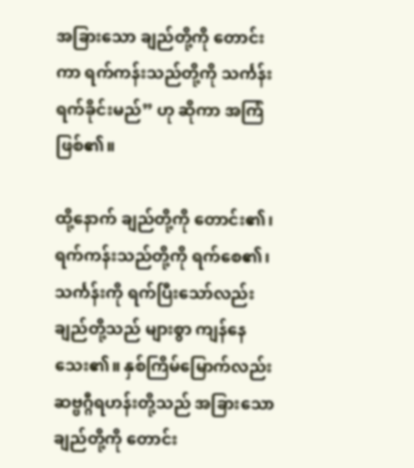အခြားသော ချည်တို့ကို တောင်းကာ ရက်ကန်းသည်တို့ကို သင်္ကန်းရက်ခိုင်းမည်” ဟု ဆိုကာ အကြံဖြစ်၏။

ထို့နောက် ချည်တို့ကို တောင်း၏၊ ရက်ကန်းသည်တို့ကို ရက်စေ၏၊ သင်္ကန်းကို ရက်ပြီးသော်လည်း ချည်တို့သည် များစွာ ကျန်နေသေး၏။ နှစ်ကြိမ်မြောက်လည်း ဆဗ္ဗဂ္ဂီရဟန်းတို့သည် အခြားသော ချည်တို့ကို တောင်း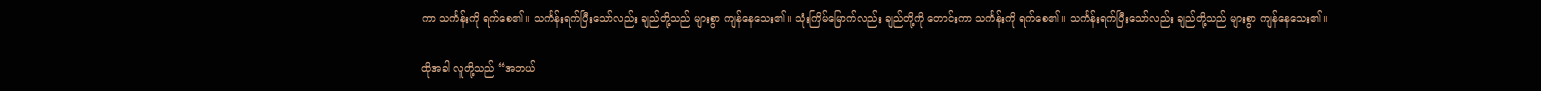ကာ သင်္ကန်းကို ရက်စေ၏။ သင်္ကန်းရက်ပြီးသော်လည်း ချည်တို့သည် များစွာ ကျန်နေသေး၏။ သုံးကြိမ်မြောက်လည်း ချည်တို့ကို တောင်းကာ သင်္ကန်းကို ရက်စေ၏။ သင်္ကန်းရက်ပြီးသော်လည်း ချည်တို့သည် များစွာ ကျန်နေသေး၏။

ထိုအခါ လူတို့သည် “အဘယ်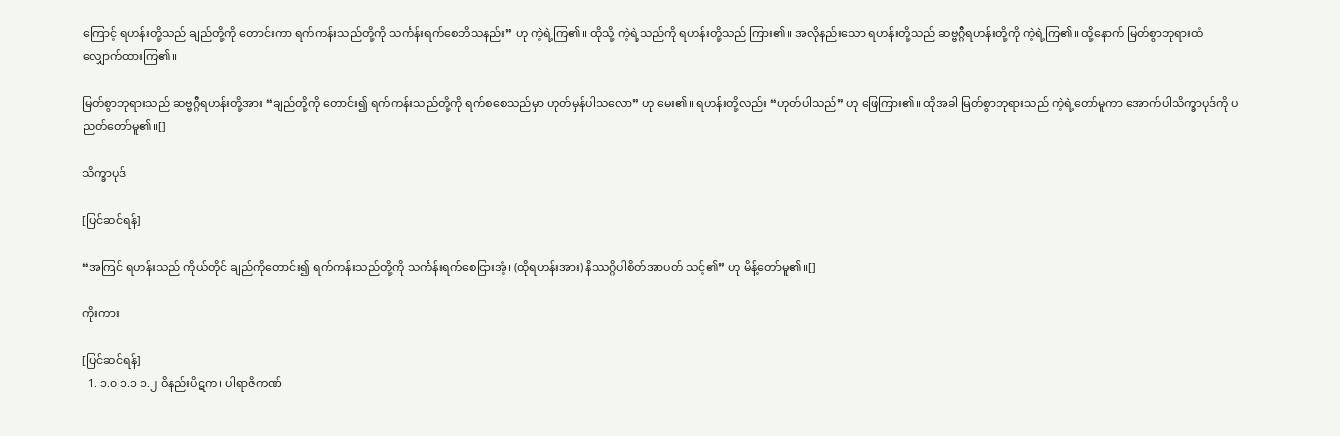ကြောင့် ရဟန်းတို့သည် ချည်တို့ကို တောင်းကာ ရက်ကန်းသည်တို့ကို သင်္ကန်းရက်စေဘိသနည်း” ဟု ကဲ့ရဲ့ကြ၏။ ထိုသို့ ကဲ့ရဲ့သည်ကို ရဟန်းတို့သည် ကြား၏။ အလိုနည်းသော ရဟန်းတို့သည် ဆဗ္ဗဂ္ဂီရဟန်းတို့ကို ကဲ့ရဲ့ကြ၏။ ထို့နောက် မြတ်စွာဘုရားထံ လျှောက်ထားကြ၏။

မြတ်စွာဘုရားသည် ဆဗ္ဗဂ္ဂီရဟန်းတို့အား “ချည်တို့ကို တောင်း၍ ရက်ကန်းသည်တို့ကို ရက်စစေသည်မှာ ဟုတ်မှန်ပါသလော” ဟု မေး၏။ ရဟန်းတို့လည်း “ဟုတ်ပါသည်” ဟု ဖြေကြား၏။ ထိုအခါ မြတ်စွာဘုရားသည် ကဲ့ရဲ့တော်မူကာ အောက်ပါသိက္ခာပုဒ်ကို ပညတ်တော်မူ၏။[]

သိက္ခာပုဒ်

[ပြင်ဆင်ရန်]

“အကြင် ရဟန်းသည် ကိုယ်တိုင် ချည်ကိုတောင်း၍ ရက်ကန်းသည်တို့ကို သင်္ကန်းရက်စေငြားအံ့၊ (ထိုရဟန်းအား) နိဿဂ္ဂိပါစိတ်အာပတ် သင့်၏” ဟု မိန့်တော်မူ၏။[]

ကိုးကား

[ပြင်ဆင်ရန်]
  1. ၁.၀ ၁.၁ ၁.၂ ဝိနည်းပိဋက၊ ပါရာဇိကဏ်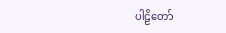ပါဠိတော်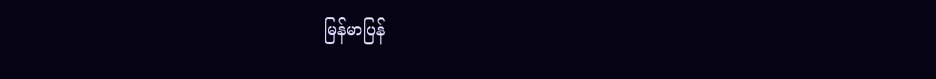မြန်မာပြန်